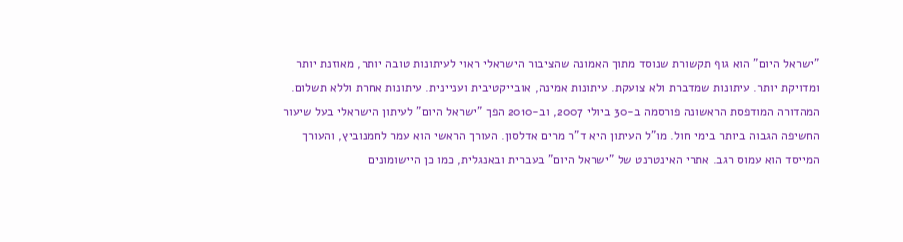"ישראל היום" הוא גוף תקשורת שנוסד מתוך האמונה שהציבור הישראלי ראוי לעיתונות טובה יותר, מאוזנת יותר ומדויקת יותר. עיתונות שמדברת ולא צועקת. עיתונות אמינה, אובייקטיבית ועניינית. עיתונות אחרת וללא תשלום. המהדורה המודפסת הראשונה פורסמה ב-30 ביולי 2007, וב-2010 הפך "ישראל היום" לעיתון הישראלי בעל שיעור החשיפה הגבוה ביותר בימי חול. מו"ל העיתון היא ד"ר מרים אדלסון. העורך הראשי הוא עמר לחמנוביץ, והעורך המייסד הוא עמוס רגב. אתרי האינטרנט של "ישראל היום" בעברית ובאנגלית, כמו כן היישומונים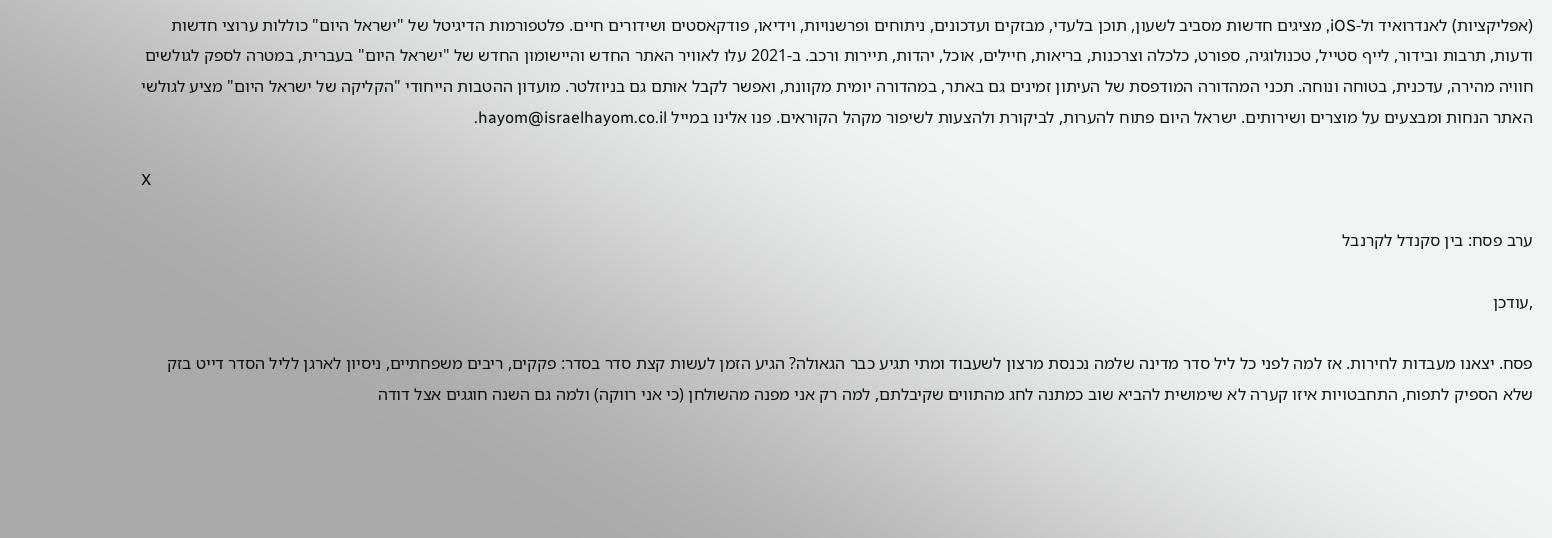(אפליקציות) לאנדרואיד ול-iOS, מציגים חדשות מסביב לשעון, תוכן בלעדי, מבזקים ועדכונים, ניתוחים ופרשנויות, וידיאו, פודקאסטים ושידורים חיים. פלטפורמות הדיגיטל של "ישראל היום" כוללות ערוצי חדשות ודעות, תרבות ובידור, לייף סטייל, טכנולוגיה, ספורט, כלכלה וצרכנות, בריאות, חיילים, אוכל, יהדות, תיירות ורכב. ב-2021 עלו לאוויר האתר החדש והיישומון החדש של "ישראל היום" בעברית, במטרה לספק לגולשים חוויה מהירה, עדכנית, בטוחה ונוחה. תכני המהדורה המודפסת של העיתון זמינים גם באתר, במהדורה יומית מקוונת, ואפשר לקבל אותם גם בניוזלטר. מועדון ההטבות הייחודי "הקליקה של ישראל היום" מציע לגולשי האתר הנחות ומבצעים על מוצרים ושירותים. ישראל היום פתוח להערות, לביקורת ולהצעות לשיפור מקהל הקוראים. פנו אלינו במייל hayom@israelhayom.co.il.

X

ערב פסח: בין סקנדל לקרנבל

,עודכן

פסח. יצאנו מעבדות לחירות. אז למה לפני כל ליל סדר מדינה שלמה נכנסת מרצון לשעבוד ומתי תגיע כבר הגאולה? הגיע הזמן לעשות קצת סדר בסדר: פקקים, ריבים משפחתיים, ניסיון לארגן לליל הסדר דייט בזק שלא הספיק לתפוח, התחבטויות איזו קערה לא שימושית להביא שוב כמתנה לחג מהתווים שקיבלתם, למה רק אני מפנה מהשולחן (כי אני רווקה) ולמה גם השנה חוגגים אצל דודה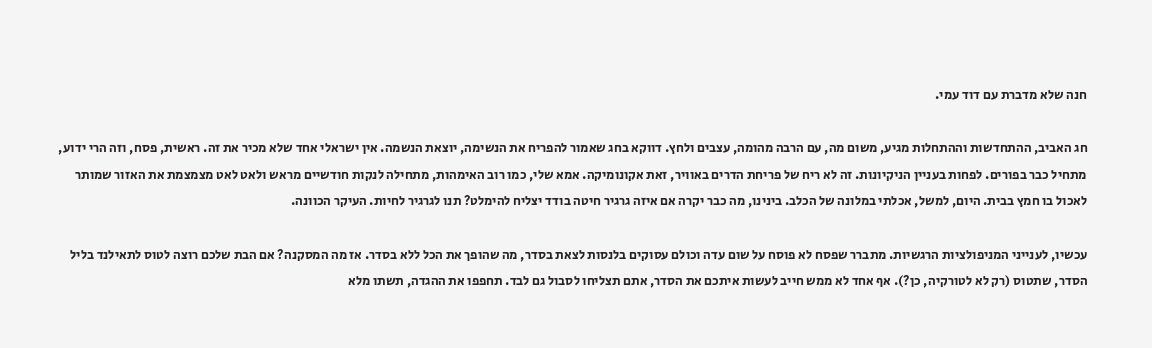חנה שלא מדברת עם דוד עמי.

חג האביב, ההתחדשות וההתחלות מגיע, משום מה, עם הרבה מהומה, עצבים ולחץ. דווקא בחג שאמור להפריח את הנשימה, יוצאת הנשמה. אין ישראלי אחד שלא מכיר את זה. ראשית, פסח, וזה הרי ידוע, מתחיל כבר בפורים. לפחות בעניין הניקיונות. זה לא ריח של פריחת הדרים באוויר, זאת אקונומיקה. אמא שלי, כמו רוב האימהות, מתחילה לנקות חודשיים מראש ולאט לאט מצמצמת את האזור שמותר לאכול בו חמץ בבית. היום, למשל, אכלתי במלונה של הכלב. בינינו, מה כבר יקרה אם איזה גרגיר חיטה בודד יצליח להימלט? תנו לגרגיר לחיות. העיקר הכוונה.

עכשיו, לענייני המניפולציות הרגשיות. מתברר שפסח לא פוסח על שום עדה וכולם עסוקים בלנסות לצאת בסדר, מה שהופך את הכל ללא בסדר. אז מה המסקנה? אם הבת שלכם רוצה לטוס לתאילנד בליל הסדר, שתטוס (רק לא לטורקיה, כן?). אף אחד לא ממש חייב לעשות איתכם את הסדר, אתם תצליחו לסבול גם לבד. תחפפו את ההגדה, תשתו מלא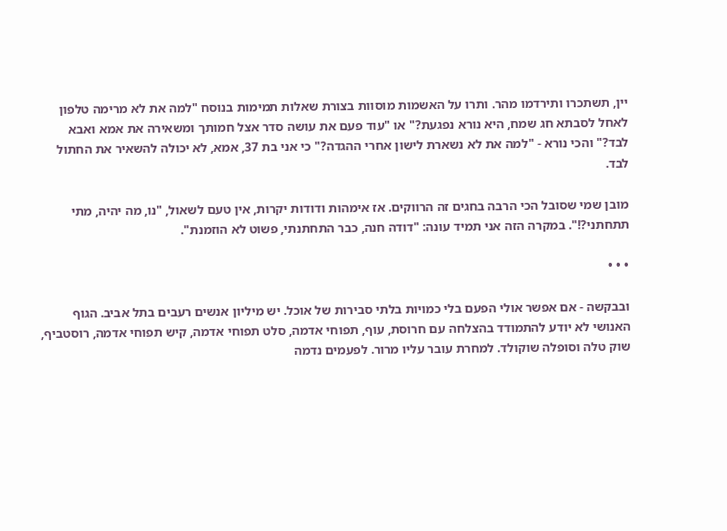יין, תשתכרו ותירדמו מהר. ותרו על האשמות מוסוות בצורת שאלות תמימות בנוסח "למה את לא מרימה טלפון לאחל לסבתא חג שמח, היא נורא נפגעת?" או "עוד פעם את עושה סדר אצל חמותך ומשאירה את אמא ואבא לבד?" והכי נורא - "למה את לא נשארת לישון אחרי ההגדה?" כי אני בת 37, אמא, לא יכולה להשאיר את החתול לבד.

מובן שמי שסובל הכי הרבה בחגים זה הרווקים. אז אימהות ודודות יקרות, אין טעם לשאול, "נו, מה יהיה, מתי תתחתני?!". במקרה הזה אני תמיד עונה: "דודה חנה, כבר התחתנתי, פשוט לא הוזמנת".

• • •

ובבקשה - אם אפשר אולי הפעם בלי כמויות בלתי סבירות של אוכל. יש מיליון אנשים רעבים בתל אביב. הגוף האנושי לא יודע להתמודד בהצלחה עם חרוסת, עוף, תפוחי אדמה, סלט תפוחי אדמה, קיש תפוחי אדמה, רוסטביף, שוק טלה וסופלה שוקולד. למחרת עובר עליו מרור. לפעמים נדמה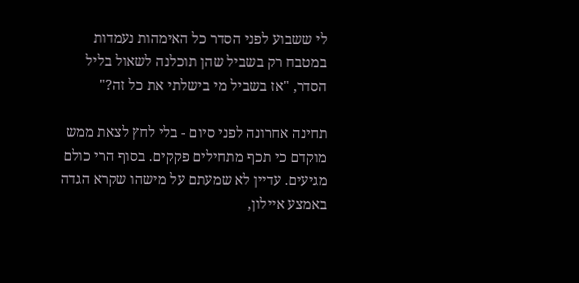לי ששבוע לפני הסדר כל האימהות נעמדות במטבח רק בשביל שהן תוכלנה לשאול בליל הסדר, "אז בשביל מי בישלתי את כל זה?"

תחינה אחרונה לפני סיום - בלי לחץ לצאת ממש מוקדם כי תכף מתחילים פקקים. בסוף הרי כולם מגיעים. עדיין לא שמעתם על מישהו שקרא הגדה באמצע איילון,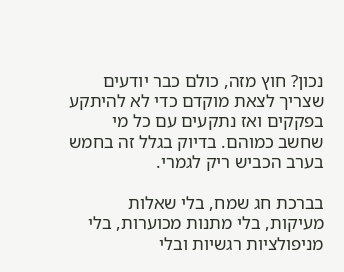נכון? חוץ מזה, כולם כבר יודעים שצריך לצאת מוקדם כדי לא להיתקע בפקקים ואז נתקעים עם כל מי שחשב כמוהם. בדיוק בגלל זה בחמש בערב הכביש ריק לגמרי.

בברכת חג שמח, בלי שאלות מעיקות, בלי מתנות מכוערות, בלי מניפולציות רגשיות ובלי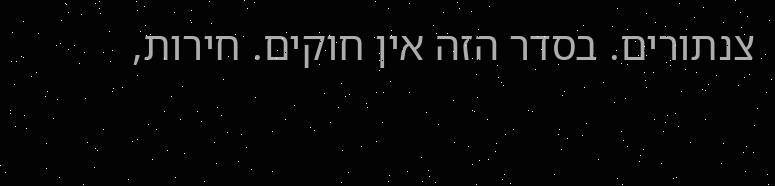צנתורים. בסדר הזה אין חוקים. חירות,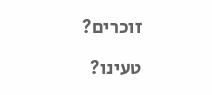זוכרים?

טעינו?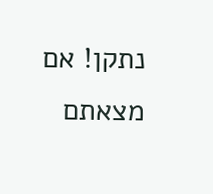נתקן! אם מצאתם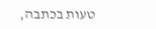טעות בכתבה,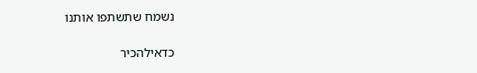נשמח שתשתפו אותנו

כדאילהכיר